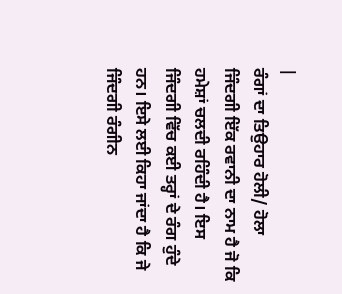|
ਰੰਗਾਂ ਦਾ ਤਿਉਹਾਰ ਹੋਲੀ/ ਹੋਲਾ
ਜਿੰਦਗੀ ਇੱਕ ਰਵਾਨੀ ਦਾ ਨਾਮ ਹੈ ਜੋ ਕਿ ਹਮੇਸ਼ਾਂ ਚਲਦੀ ਰਹਿੰਦੀ ਹੈ। ਇਸ ਜਿੰਦਗੀ ਵਿੱਚ ਕਈ ਤਰ੍ਹਾਂ ਦੇ ਰੰਗ ਹੁੰਦੇ ਹਨ। ਇਸੇ ਲਈ ਕਿਹਾ ਜਾਂਦਾ ਹੈ ਕਿ ਜੇ ਜਿੰਦਗੀ ਰੰਗੀਨ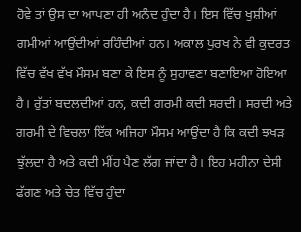ਹੋਵੇ ਤਾਂ ਉਸ ਦਾ ਆਪਣਾ ਹੀ ਅਨੰਦ ਹੁੰਦਾ ਹੈ। ਇਸ ਵਿੱਚ ਖੁਸ਼ੀਆਂ ਗਮੀਆਂ ਆਉਂਦੀਆਂ ਰਹਿੰਦੀਆਂ ਹਨ। ਅਕਾਲ ਪੁਰਖ ਨੇ ਵੀ ਕੁਦਰਤ ਵਿੱਚ ਵੱਖ ਵੱਖ ਮੌਸਮ ਬਣਾ ਕੇ ਇਸ ਨੂੰ ਸੁਹਾਵਣਾ ਬਣਾਇਆ ਹੋਇਆ ਹੈ। ਰੁੱਤਾਂ ਬਦਲਦੀਆਂ ਹਨ, ਕਦੀ ਗਰਮੀ ਕਦੀ ਸਰਦੀ। ਸਰਦੀ ਅਤੇ ਗਰਮੀ ਦੇ ਵਿਚਲਾ ਇੱਕ ਅਜਿਹਾ ਮੌਸਮ ਆਉਂਦਾ ਹੈ ਕਿ ਕਦੀ ਝਖੜ ਝੁੱਲਦਾ ਹੈ ਅਤੇ ਕਦੀ ਮੀਂਹ ਪੈਣ ਲੱਗ ਜਾਂਦਾ ਹੈ। ਇਹ ਮਹੀਨਾ ਦੇਸੀ ਫੱਗਣ ਅਤੇ ਚੇਤ ਵਿੱਚ ਹੁੰਦਾ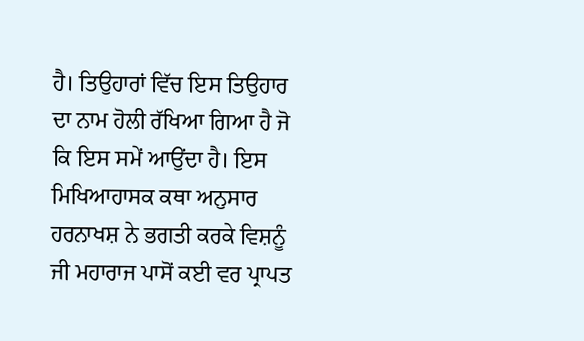ਹੈ। ਤਿਉਹਾਰਾਂ ਵਿੱਚ ਇਸ ਤਿਉਹਾਰ ਦਾ ਨਾਮ ਹੋਲੀ ਰੱਖਿਆ ਗਿਆ ਹੈ ਜੋ ਕਿ ਇਸ ਸਮੇਂ ਆਉਂਦਾ ਹੈ। ਇਸ ਮਿਖਿਆਹਾਸਕ ਕਥਾ ਅਨੁਸਾਰ ਹਰਨਾਖਸ਼ ਨੇ ਭਗਤੀ ਕਰਕੇ ਵਿਸ਼ਨੂੰ ਜੀ ਮਹਾਰਾਜ ਪਾਸੋਂ ਕਈ ਵਰ ਪ੍ਰਾਪਤ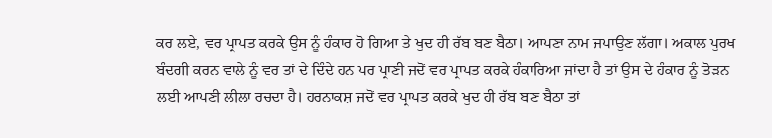ਕਰ ਲਏ, ਵਰ ਪ੍ਰਾਪਤ ਕਰਕੇ ਉਸ ਨੂੰ ਹੰਕਾਰ ਹੋ ਗਿਆ ਤੇ ਖੁਦ ਹੀ ਰੱਬ ਬਣ ਬੈਠਾ। ਆਪਣਾ ਨਾਮ ਜਪਾਉਣ ਲੱਗਾ। ਅਕਾਲ ਪੁਰਖ ਬੰਦਗੀ ਕਰਨ ਵਾਲੇ ਨੂੰ ਵਰ ਤਾਂ ਦੇ ਦਿੰਦੇ ਹਨ ਪਰ ਪ੍ਰਾਣੀ ਜਦੋਂ ਵਰ ਪ੍ਰਾਪਤ ਕਰਕੇ ਹੰਕਾਰਿਆ ਜਾਂਦਾ ਹੈ ਤਾਂ ਉਸ ਦੇ ਹੰਕਾਰ ਨੂੰ ਤੋੜਨ ਲਈ ਆਪਣੀ ਲੀਲਾ ਰਚਦਾ ਹੈ। ਹਰਨਾਕਸ਼ ਜਦੋਂ ਵਰ ਪ੍ਰਾਪਤ ਕਰਕੇ ਖੁਦ ਹੀ ਰੱਬ ਬਣ ਬੈਠਾ ਤਾਂ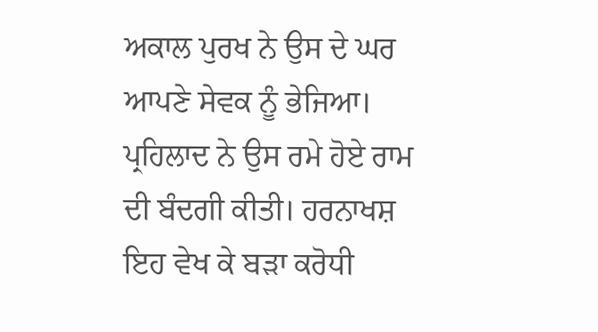ਅਕਾਲ ਪੁਰਖ ਨੇ ਉਸ ਦੇ ਘਰ ਆਪਣੇ ਸੇਵਕ ਨੂੰ ਭੇਜਿਆ। ਪ੍ਰਹਿਲਾਦ ਨੇ ਉਸ ਰਮੇ ਹੋਏ ਰਾਮ ਦੀ ਬੰਦਗੀ ਕੀਤੀ। ਹਰਨਾਖਸ਼ ਇਹ ਵੇਖ ਕੇ ਬੜਾ ਕਰੋਧੀ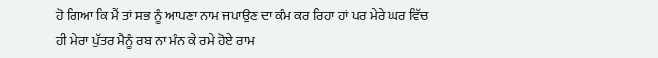ਹੋ ਗਿਆ ਕਿ ਮੈਂ ਤਾਂ ਸਭ ਨੂੰ ਆਪਣਾ ਨਾਮ ਜਪਾਉਣ ਦਾ ਕੰਮ ਕਰ ਰਿਹਾ ਹਾਂ ਪਰ ਮੇਰੇ ਘਰ ਵਿੱਚ ਹੀ ਮੇਰਾ ਪੁੱਤਰ ਮੈਨੂੰ ਰਬ ਨਾ ਮੰਨ ਕੇ ਰਮੇ ਹੋਏ ਰਾਮ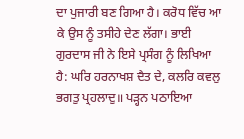ਦਾ ਪੁਜਾਰੀ ਬਣ ਗਿਆ ਹੈ। ਕਰੋਧ ਵਿੱਚ ਆ ਕੇ ਉਸ ਨੂੰ ਤਸੀਹੇ ਦੇਣ ਲੱਗਾ। ਭਾਈ ਗੁਰਦਾਸ ਜੀ ਨੇ ਇਸੇ ਪ੍ਰਸੰਗ ਨੂੰ ਲਿਖਿਆ ਹੈ: ਘਰਿ ਹਰਨਾਖਸ਼ ਦੈਤ ਦੇ, ਕਲਰਿ ਕਵਲੁ ਭਗਤੁ ਪ੍ਰਹਲਾਦੁ॥ ਪੜ੍ਹਨ ਪਠਾਇਆ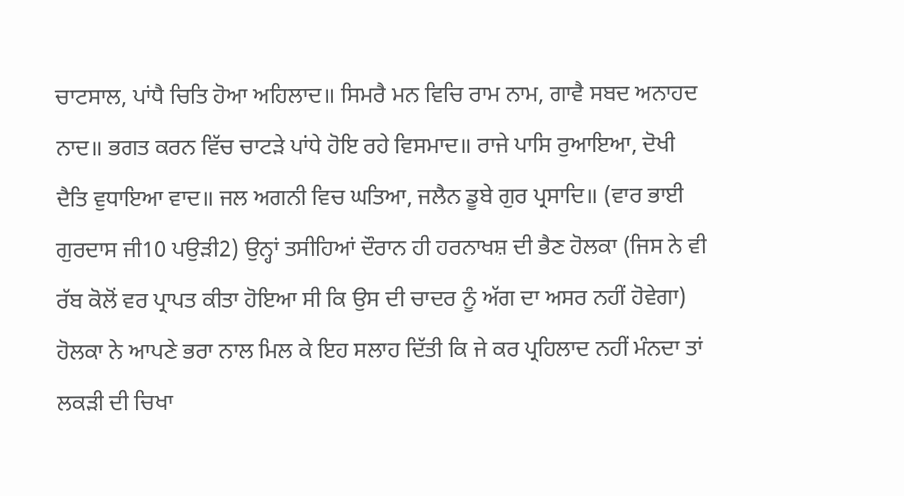ਚਾਟਸਾਲ, ਪਾਂਧੈ ਚਿਤਿ ਹੋਆ ਅਹਿਲਾਦ॥ ਸਿਮਰੈ ਮਨ ਵਿਚਿ ਰਾਮ ਨਾਮ, ਗਾਵੈ ਸਬਦ ਅਨਾਹਦ ਨਾਦ॥ ਭਗਤ ਕਰਨ ਵਿੱਚ ਚਾਟੜੇ ਪਾਂਧੇ ਹੋਇ ਰਹੇ ਵਿਸਮਾਦ॥ ਰਾਜੇ ਪਾਸਿ ਰੁਆਇਆ, ਦੋਖੀ ਦੈਤਿ ਵੁਧਾਇਆ ਵਾਦ॥ ਜਲ ਅਗਨੀ ਵਿਚ ਘਤਿਆ, ਜਲੈਨ ਡੂਬੇ ਗੁਰ ਪ੍ਰਸਾਦਿ॥ (ਵਾਰ ਭਾਈ ਗੁਰਦਾਸ ਜੀ10 ਪਉੜੀ2) ਉਨ੍ਹਾਂ ਤਸੀਹਿਆਂ ਦੌਰਾਨ ਹੀ ਹਰਨਾਖਸ਼ ਦੀ ਭੈਣ ਹੋਲਕਾ (ਜਿਸ ਨੇ ਵੀ ਰੱਬ ਕੋਲੋਂ ਵਰ ਪ੍ਰਾਪਤ ਕੀਤਾ ਹੋਇਆ ਸੀ ਕਿ ਉਸ ਦੀ ਚਾਦਰ ਨੂੰ ਅੱਗ ਦਾ ਅਸਰ ਨਹੀਂ ਹੋਵੇਗਾ) ਹੋਲਕਾ ਨੇ ਆਪਣੇ ਭਰਾ ਨਾਲ ਮਿਲ ਕੇ ਇਹ ਸਲਾਹ ਦਿੱਤੀ ਕਿ ਜੇ ਕਰ ਪ੍ਰਹਿਲਾਦ ਨਹੀਂ ਮੰਨਦਾ ਤਾਂ ਲਕੜੀ ਦੀ ਚਿਖਾ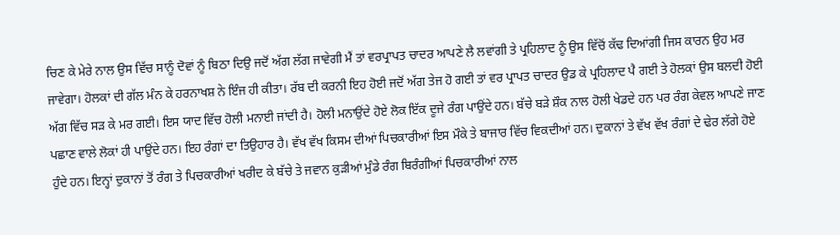ਚਿਣ ਕੇ ਮੇਰੇ ਨਾਲ ਉਸ ਵਿੱਚ ਸਾਨੂੰ ਦੋਵਾਂ ਨੂੰ ਬਿਠਾ ਦਿਉ ਜਦੋਂ ਅੱਗ ਲੱਗ ਜਾਵੇਗੀ ਮੈਂ ਤਾਂ ਵਰਪ੍ਰਾਪਤ ਚਾਦਰ ਆਪਣੇ ਲੈ ਲਵਾਂਗੀ ਤੇ ਪ੍ਰਹਿਲਾਦ ਨੂੰ ਉਸ ਵਿੱਚੋਂ ਕੱਢ ਦਿਆਂਗੀ ਜਿਸ ਕਾਰਨ ਉਹ ਮਰ ਜਾਵੇਗਾ। ਹੋਲਕਾਂ ਦੀ ਗੱਲ ਮੰਨ ਕੇ ਹਰਨਾਖਸ਼ ਨੇ ਇੰਜ ਹੀ ਕੀਤਾ। ਰੱਬ ਦੀ ਕਰਨੀ ਇਹ ਹੋਈ ਜਦੋਂ ਅੱਗ ਤੇਜ ਹੋ ਗਈ ਤਾਂ ਵਰ ਪ੍ਰਾਪਤ ਚਾਦਰ ਉਡ ਕੇ ਪ੍ਰਹਿਲਾਦ ਪੈ ਗਈ ਤੇ ਹੋਲਕਾਂ ਉਸ ਬਲਦੀ ਹੋਈ ਅੱਗ ਵਿੱਚ ਸੜ ਕੇ ਮਰ ਗਈ। ਇਸ ਯਾਦ ਵਿੱਚ ਹੋਲੀ ਮਨਾਈ ਜਾਂਦੀ ਹੈ। ਹੋਲੀ ਮਨਾਉਂਦੇ ਹੋਏ ਲੋਕ ਇੱਕ ਦੂਜੇ ਰੰਗ ਪਾਉਂਦੇ ਹਨ। ਬੱਚੇ ਬੜੇ ਸ਼ੌਕ ਨਾਲ ਹੋਲੀ ਖੇਡਦੇ ਹਨ ਪਰ ਰੰਗ ਕੇਵਲ ਆਪਣੇ ਜਾਣ ਪਛਾਣ ਵਾਲੇ ਲੋਕਾਂ ਹੀ ਪਾਉਂਦੇ ਹਨ। ਇਹ ਰੰਗਾਂ ਦਾ ਤਿਉਹਾਰ ਹੈ। ਵੱਖ ਵੱਖ ਕਿਸਮ ਦੀਆਂ ਪਿਚਕਾਰੀਆਂ ਇਸ ਮੌਕੇ ਤੇ ਬਾਜਾਰ ਵਿੱਚ ਵਿਕਦੀਆਂ ਹਨ। ਦੁਕਾਨਾਂ ਤੇ ਵੱਖ ਵੱਖ ਰੰਗਾਂ ਦੇ ਢੇਰ ਲੱਗੇ ਹੋਏ ਹੁੰਦੇ ਹਨ। ਇਨ੍ਹਾਂ ਦੁਕਾਨਾਂ ਤੋਂ ਰੰਗ ਤੇ ਪਿਚਕਾਰੀਆਂ ਖਰੀਦ ਕੇ ਬੱਚੇ ਤੇ ਜਵਾਨ ਕੁੜੀਆਂ ਮੁੰਡੇ ਰੰਗ ਬਿਰੰਗੀਆਂ ਪਿਚਕਾਰੀਆਂ ਨਾਲ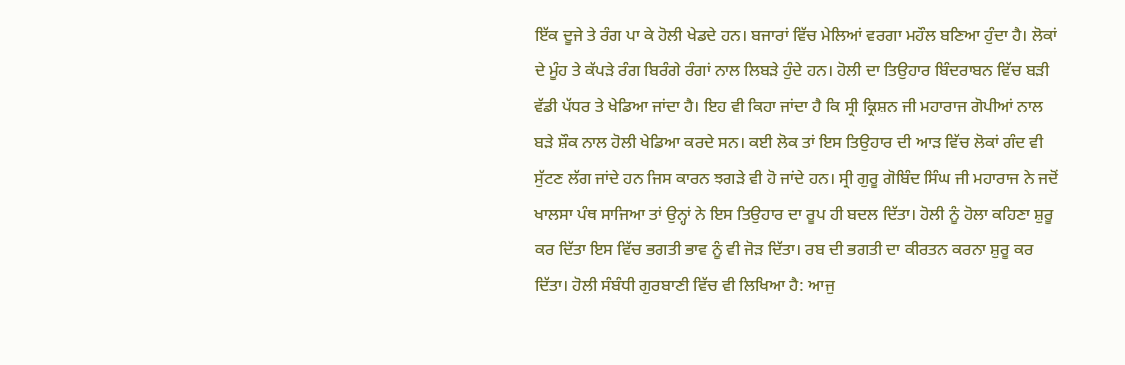ਇੱਕ ਦੂਜੇ ਤੇ ਰੰਗ ਪਾ ਕੇ ਹੋਲੀ ਖੇਡਦੇ ਹਨ। ਬਜਾਰਾਂ ਵਿੱਚ ਮੇਲਿਆਂ ਵਰਗਾ ਮਹੌਲ ਬਣਿਆ ਹੁੰਦਾ ਹੈ। ਲੋਕਾਂ ਦੇ ਮੂੰਹ ਤੇ ਕੱਪੜੇ ਰੰਗ ਬਿਰੰਗੇ ਰੰਗਾਂ ਨਾਲ ਲਿਬੜੇ ਹੁੰਦੇ ਹਨ। ਹੋਲੀ ਦਾ ਤਿਉਹਾਰ ਬਿੰਦਰਾਬਨ ਵਿੱਚ ਬੜੀ ਵੱਡੀ ਪੱਧਰ ਤੇ ਖੇਡਿਆ ਜਾਂਦਾ ਹੈ। ਇਹ ਵੀ ਕਿਹਾ ਜਾਂਦਾ ਹੈ ਕਿ ਸ੍ਰੀ ਕ੍ਰਿਸ਼ਨ ਜੀ ਮਹਾਰਾਜ ਗੋਪੀਆਂ ਨਾਲ ਬੜੇ ਸ਼ੌਕ ਨਾਲ ਹੋਲੀ ਖੇਡਿਆ ਕਰਦੇ ਸਨ। ਕਈ ਲੋਕ ਤਾਂ ਇਸ ਤਿਉਹਾਰ ਦੀ ਆੜ ਵਿੱਚ ਲੋਕਾਂ ਗੰਦ ਵੀ ਸੁੱਟਣ ਲੱਗ ਜਾਂਦੇ ਹਨ ਜਿਸ ਕਾਰਨ ਝਗੜੇ ਵੀ ਹੋ ਜਾਂਦੇ ਹਨ। ਸ੍ਰੀ ਗੁਰੂ ਗੋਬਿੰਦ ਸਿੰਘ ਜੀ ਮਹਾਰਾਜ ਨੇ ਜਦੋਂ ਖਾਲਸਾ ਪੰਥ ਸਾਜਿਆ ਤਾਂ ਉਨ੍ਹਾਂ ਨੇ ਇਸ ਤਿਉਹਾਰ ਦਾ ਰੂਪ ਹੀ ਬਦਲ ਦਿੱਤਾ। ਹੋਲੀ ਨੂੰ ਹੋਲਾ ਕਹਿਣਾ ਸ਼ੁਰੂ ਕਰ ਦਿੱਤਾ ਇਸ ਵਿੱਚ ਭਗਤੀ ਭਾਵ ਨੂੰ ਵੀ ਜੋੜ ਦਿੱਤਾ। ਰਬ ਦੀ ਭਗਤੀ ਦਾ ਕੀਰਤਨ ਕਰਨਾ ਸ਼ੁਰੂ ਕਰ ਦਿੱਤਾ। ਹੋਲੀ ਸੰਬੰਧੀ ਗੁਰਬਾਣੀ ਵਿੱਚ ਵੀ ਲਿਖਿਆ ਹੈ: ਆਜੁ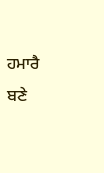ਹਮਾਰੈ ਬਣੇ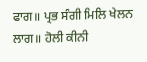ਫਾਗ॥ ਪ੍ਰਭ ਸੰਗੀ ਮਿਲਿ ਖੇਲਨ ਲਾਗ॥ ਹੋਲੀ ਕੀਨੀ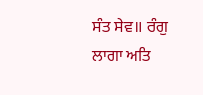ਸੰਤ ਸੇਵ॥ ਰੰਗੁ ਲਾਗਾ ਅਤਿ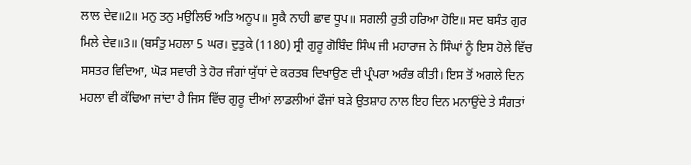ਲਾਲ ਦੇਵ॥2॥ ਮਨੁ ਤਨੁ ਮਉਲਿਓ ਅਤਿ ਅਨੂਪ॥ ਸੂਕੈ ਨਾਹੀ ਛਾਵ ਧੂਪ॥ ਸਗਲੀ ਰੁਤੀ ਹਰਿਆ ਹੋਇ॥ ਸਦ ਬਸੰਤ ਗੁਰ ਮਿਲੇ ਦੇਵ॥3॥ (ਬਸੰਤੁ ਮਹਲਾ 5 ਘਰ। ਦੁਤੁਕੇ (1180) ਸ੍ਰੀ ਗੁਰੂ ਗੋਬਿੰਦ ਸਿੰਘ ਜੀ ਮਹਾਰਾਜ ਨੇ ਸਿੰਘਾਂ ਨੂੰ ਇਸ ਹੋਲੇ ਵਿੱਚ ਸਸਤਰ ਵਿਦਿਆ, ਘੋੜ ਸਵਾਰੀ ਤੇ ਹੋਰ ਜੰਗਾਂ ਯੁੱਧਾਂ ਦੇ ਕਰਤਬ ਦਿਖਾਉਣ ਦੀ ਪ੍ਰੰਪਰਾ ਅਰੰਭ ਕੀਤੀ। ਇਸ ਤੋਂ ਅਗਲੇ ਦਿਨ ਮਹਲਾ ਵੀ ਕੱਢਿਆ ਜਾਂਦਾ ਹੈ ਜਿਸ ਵਿੱਚ ਗੁਰੂ ਦੀਆਂ ਲਾਡਲੀਆਂ ਫੌਜਾਂ ਬੜੇ ਉਤਸ਼ਾਹ ਨਾਲ ਇਹ ਦਿਨ ਮਨਾਉਂਦੇ ਤੇ ਸੰਗਤਾਂ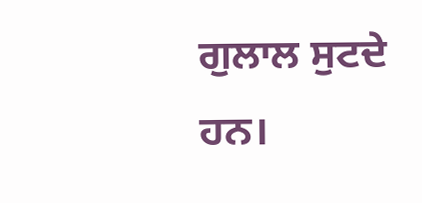ਗੁਲਾਲ ਸੁਟਦੇ ਹਨ।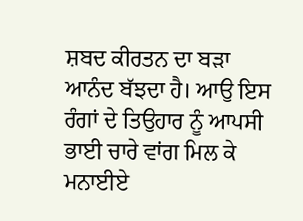ਸ਼ਬਦ ਕੀਰਤਨ ਦਾ ਬੜਾ ਆਨੰਦ ਬੱਝਦਾ ਹੈ। ਆਉ ਇਸ ਰੰਗਾਂ ਦੇ ਤਿਉਹਾਰ ਨੂੰ ਆਪਸੀ ਭਾਈ ਚਾਰੇ ਵਾਂਗ ਮਿਲ ਕੇ ਮਨਾਈਏ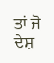ਤਾਂ ਜੋ ਦੇਸ਼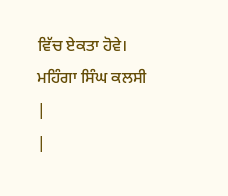ਵਿੱਚ ਏਕਤਾ ਹੋਵੇ। ਮਹਿੰਗਾ ਸਿੰਘ ਕਲਸੀ
|
|